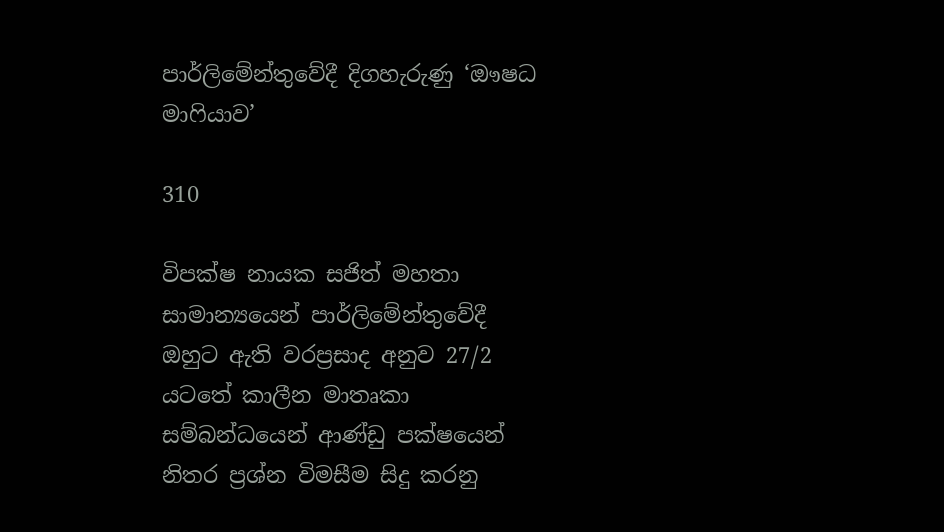පාර්ලිමේන්තුවේදී දිගහැරුණු ‘ඖෂධ මාෆියාව’

310

විපක්ෂ නායක සජිත් මහතා සාමාන්‍යයෙන් පාර්ලිමේන්තුවේදී ඔහුට ඇති වරප්‍රසාද අනුව 27/2 යටතේ කාලීන මාතෘකා සම්බන්ධයෙන් ආණ්ඩු පක්ෂයෙන් නිතර ප්‍රශ්න විමසීම සිදු කරනු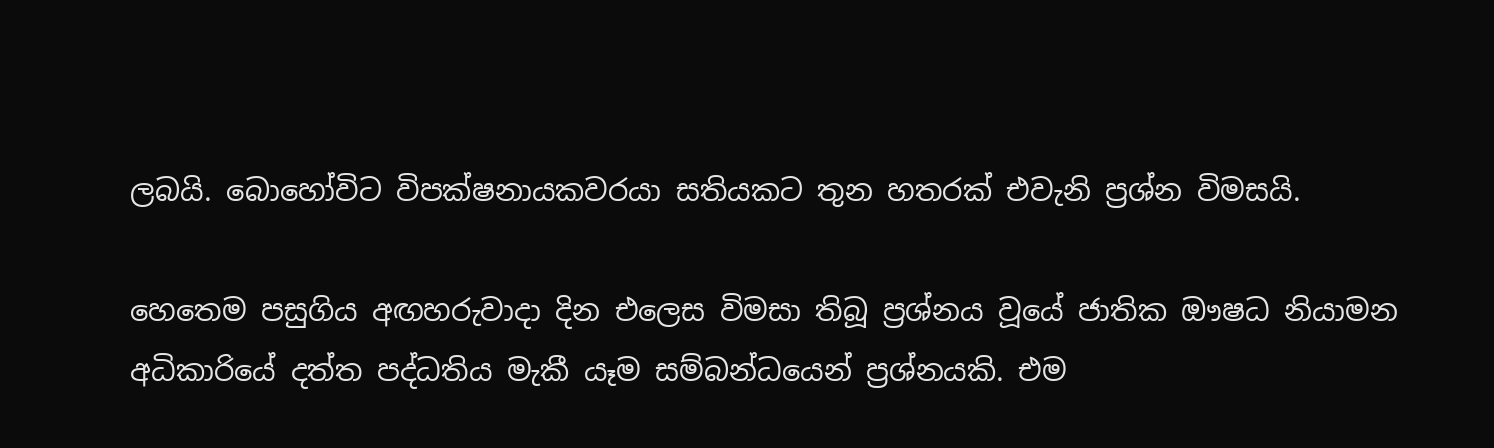ලබයි. බොහෝවිට විපක්ෂනායකවරයා සතියකට තුන හතරක් එවැනි ප්‍රශ්න විමසයි.

හෙතෙම පසුගිය අඟහරුවාදා දින එලෙස විමසා තිබූ ප්‍රශ්නය වූයේ ජාතික ඖෂධ නියාමන අධිකාරියේ දත්ත පද්ධතිය මැකී යෑම සම්බන්ධයෙන් ප්‍රශ්නයකි. එම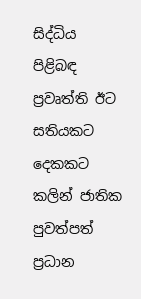සිද්ධිය පිළිබඳ ප්‍රවෘත්ති ඊට සතියකට දෙකකට කලින් ජාතික පුවත්පත් ප්‍රධාන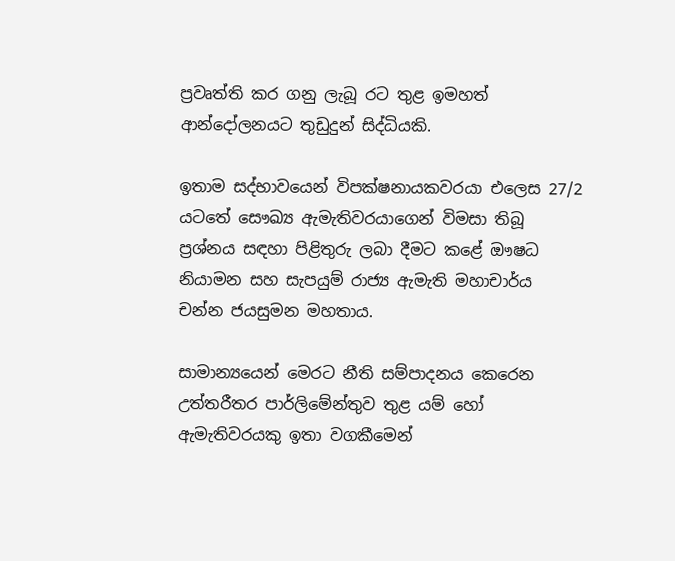ප්‍රවෘත්ති කර ගනු ලැබූ රට තුළ ඉමහත් ආන්දෝලනයට තුඩුදුන් සිද්ධියකි.

ඉතාම සද්භාවයෙන් විපක්ෂනායකවරයා එලෙස 27/2 යටතේ සෞඛ්‍ය ඇමැතිවරයාගෙන් විමසා තිබූ ප්‍රශ්නය සඳහා පිළිතුරු ලබා දීමට කළේ ඖෂධ නියාමන සහ සැපයුම් රාජ්‍ය ඇමැති මහාචාර්ය චන්න ජයසුමන මහතාය.

සාමාන්‍යයෙන් මෙරට නීති සම්පාදනය කෙරෙන උත්තරීතර පාර්ලිමේන්තුව තුළ යම් හෝ ඇමැතිවරයකු ඉතා වගකීමෙන්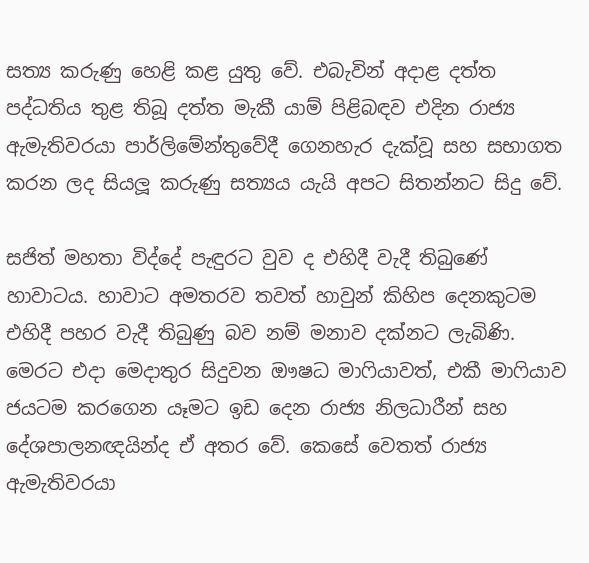සත්‍ය කරුණු හෙළි කළ යුතු වේ. එබැවින් අදාළ දත්ත පද්ධතිය තුළ තිබූ දත්ත මැකී යාම් පිළිබඳව එදින රාජ්‍ය ඇමැතිවරයා පාර්ලිමේන්තුවේදී ගෙනහැර දැක්වූ සහ සභාගත කරන ලද සියලූ කරුණු සත්‍යය යැයි අපට සිතන්නට සිදු වේ.

සජිත් මහතා විද්දේ පැඳුරට වුව ද එහිදී වැදී තිබුණේ හාවාටය. හාවාට අමතරව තවත් හාවුන් කිහිප දෙනකුටම එහිදී පහර වැදී තිබුණු බව නම් මනාව දක්නට ලැබිණි. මෙරට එදා මෙදාතුර සිදුවන ඖෂධ මාෆියාවත්, එකී මාෆියාව ජයටම කරගෙන යෑමට ඉඩ දෙන රාජ්‍ය නිලධාරීන් සහ දේශපාලනඥයින්ද ඒ අතර වේ. කෙසේ වෙතත් රාජ්‍ය ඇමැතිවරයා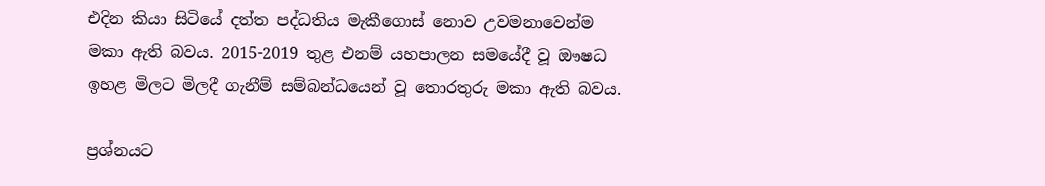එදින කියා සිටියේ දත්ත පද්ධතිය මැකීගොස් නොව උවමනාවෙන්ම මකා ඇති බවය. 2015-2019 තුළ එනම් යහපාලන සමයේදී වූ ඖෂධ ඉහළ මිලට මිලදී ගැනීම් සම්බන්ධයෙන් වූ තොරතුරු මකා ඇති බවය.

ප්‍රශ්නයට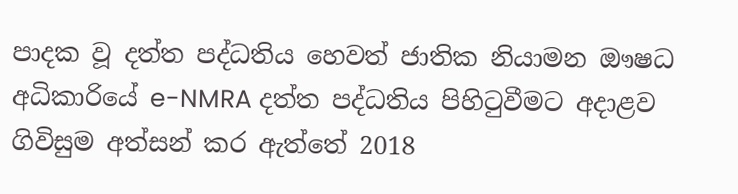පාදක වූ දත්ත පද්ධතිය හෙවත් ජාතික නියාමන ඖෂධ අධිකාරියේ e-NMRA දත්ත පද්ධතිය පිහිටුවීමට අදාළව ගිවිසුම අත්සන් කර ඇත්තේ 2018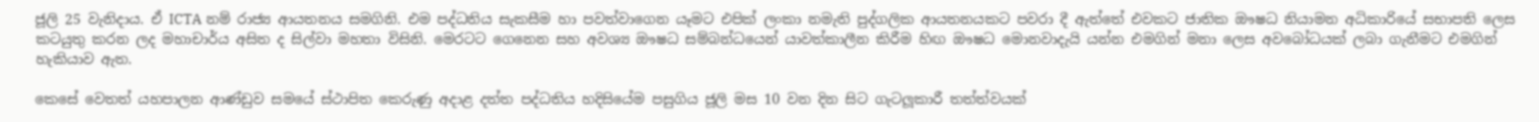ජූලි 25 වැනිදාය. ඒ ICTA නම් රාජ්‍ය ආයතනය සමගිනි. එම පද්ධතිය සැකසීම හා පවත්වාගෙන යෑමට එපික් ලංකා නමැති පුද්ගලික ආයතනයකට පවරා දී ඇත්තේ එවකට ජාතික ඖෂධ නියාමන අධිකාරියේ සභාපති ලෙස කටයුතු කරන ලද මහාචාර්ය අසිත ද සිල්වා මහතා විසිනි. මෙරටට ගෙනෙන සහ අවශ්‍ය ඖෂධ සම්බන්ධයෙන් යාවත්කාලීන කිරීම හිඟ ඖෂධ මොනවාදැයි යන්න එමගින් මනා ලෙස අවබෝධයක් ලබා ගැනීමට එමගින් හැකියාව ඇත.

කෙසේ වෙතත් යහපාලන ආණ්ඩුව සමයේ ස්ථාපිත කෙරුණු අදාළ දත්ත පද්ධතිය හදිසියේම පසුගිය ජූලි මස 10 වන දින සිට ගැටලූකාරී තත්ත්වයක්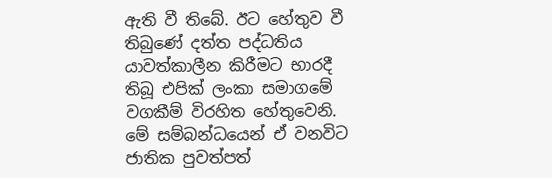ඇති වී තිබේ. ඊට හේතුව වී තිබුණේ දත්ත පද්ධතිය යාවත්කාලීන කිරීමට භාරදී තිබූ එපික් ලංකා සමාගමේ වගකීම් විරහිත හේතුවෙනි. මේ සම්බන්ධයෙන් ඒ වනවිට ජාතික පුවත්පත්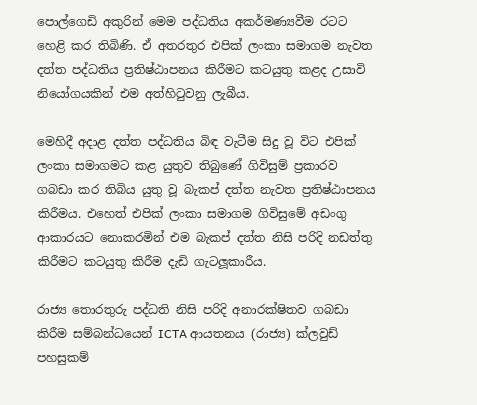පොල්ගෙඩි අකුරින් මෙම පද්ධතිය අකර්මණ්‍යවීම රටට හෙළි කර තිබිණි. ඒ අතරතුර එපික් ලංකා සමාගම නැවත දත්ත පද්ධතිය ප්‍රතිෂ්ඨාපනය කිරීමට කටයුතු කළද උසාවි නියෝගයකින් එම අත්හිටුවනු ලැබීය.

මෙහිදී අදාළ දත්ත පද්ධතිය බිඳ වැටීම සිදු වූ විට එපික් ලංකා සමාගමට කළ යුතුව තිබුණේ ගිවිසුම් ප්‍රකාරව ගබඩා කර තිබිය යුතු වූ බැකප් දත්ත නැවත ප්‍රතිෂ්ඨාපනය කිරීමය. එහෙත් එපික් ලංකා සමාගම ගිවිසුමේ අඩංගු ආකාරයට නොකරමින් එම බැකප් දත්ත නිසි පරිදි නඩත්තු කිරීමට කටයුතු කිරීම දැඩි ගැටලූකාරීය.

රාජ්‍ය තොරතුරු පද්ධති නිසි පරිදි අනාරක්ෂිතව ගබඩා කිරීම සම්බන්ධයෙන් ICTA ආයතනය (රාජ්‍ය) ක්ලවුඩ් පහසුකම්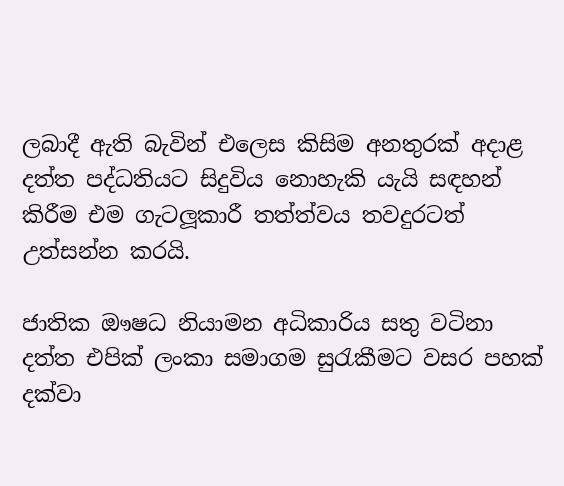ලබාදී ඇති බැවින් එලෙස කිසිම අනතුරක් අදාළ දත්ත පද්ධතියට සිදුවිය නොහැකි යැයි සඳහන් කිරීම එම ගැටලූකාරී තත්ත්වය තවදුරටත් උත්සන්න කරයි.

ජාතික ඖෂධ නියාමන අධිකාරිය සතු වටිනා දත්ත එපික් ලංකා සමාගම සුරැකීමට වසර පහක් දක්වා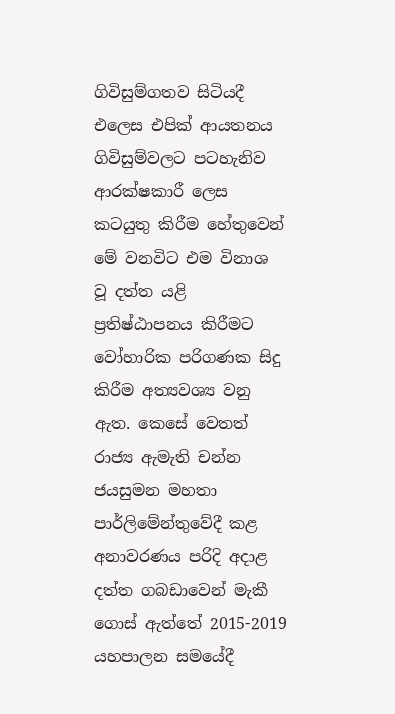ගිවිසුම්ගතව සිටියදී එලෙස එපික් ආයතනය ගිවිසුම්වලට පටහැනිව ආරක්ෂකාරී ලෙස කටයුතු කිරීම හේතුවෙන් මේ වනවිට එම විනාශ වූ දත්ත යළි ප්‍රතිෂ්ඨාපනය කිරීමට වෝහාරික පරිගණක සිදු කිරීම අත්‍යවශ්‍ය වනු ඇත. කෙසේ වෙතත් රාජ්‍ය ඇමැති චන්න ජයසුමන මහතා පාර්ලිමේන්තුවේදී කළ අනාවරණය පරිදි අදාළ දත්ත ගබඩාවෙන් මැකී ගොස් ඇත්තේ 2015-2019 යහපාලන සමයේදී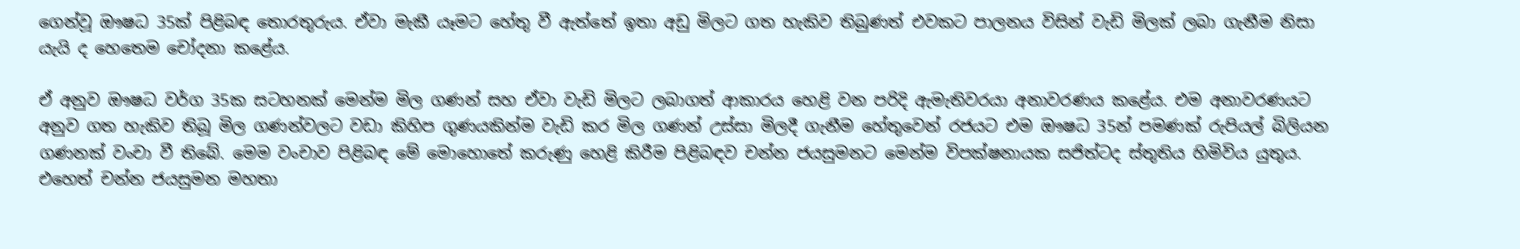ගෙන්වූ ඖෂධ 35ක් පිළිබඳ තොරතුරුය. ඒවා මැකී යෑමට හේතු වී ඇත්තේ ඉතා අඩු මිලට ගත හැකිව තිබුණත් එවකට පාලනය විසින් වැඩි මිලක් ලබා ගැනීම නිසා යැයි ද හෙතෙම චෝදනා කළේය.

ඒ අනුව ඖෂධ වර්ග 35ක සටහනක් මෙන්ම මිල ගණන් සහ ඒවා වැඩි මිලට ලබාගත් ආකාරය හෙළි වන පරිදි ඇමැතිවරයා අනාවරණය කළේය. එම අනාවරණයට අනුව ගත හැකිව තිබූ මිල ගණන්වලට වඩා කිහිප ගුණයකින්ම වැඩි කර මිල ගණන් උස්සා මිලදී ගැනීම හේතුවෙන් රජයට එම ඖෂධ 35න් පමණක් රුපියල් බිලියන ගණනක් වංචා වී තිබේ. මෙම වංචාව පිළිබඳ මේ මොහොතේ කරුණු හෙළි කිරීම පිළිබඳව චන්න ජයසුමනට මෙන්ම විපක්ෂනායක සජිත්ටද ස්තුතිය හිමිවිය යුතුය. එහෙත් චන්න ජයසුමන මහතා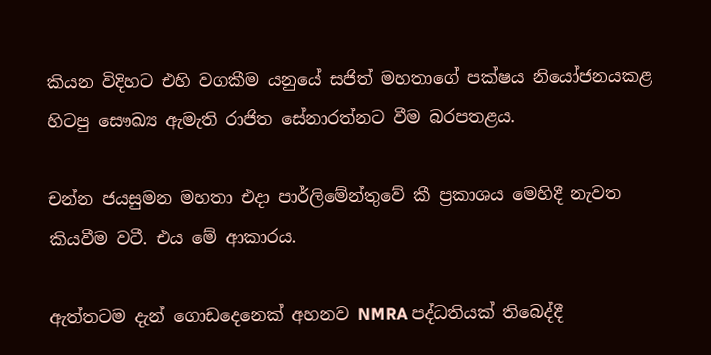කියන විදිහට එහි වගකීම යනුයේ සජිත් මහතාගේ පක්ෂය නියෝජනයකළ හිටපු සෞඛ්‍ය ඇමැති රාජිත සේනාරත්නට වීම බරපතළය.

චන්න ජයසුමන මහතා එදා පාර්ලිමේන්තුවේ කී ප්‍රකාශය මෙහිදී නැවත කියවීම වටී. එය මේ ආකාරය.

ඇත්තටම දැන් ගොඩදෙනෙක් අහනව NMRA පද්ධතියක් තිබෙද්දී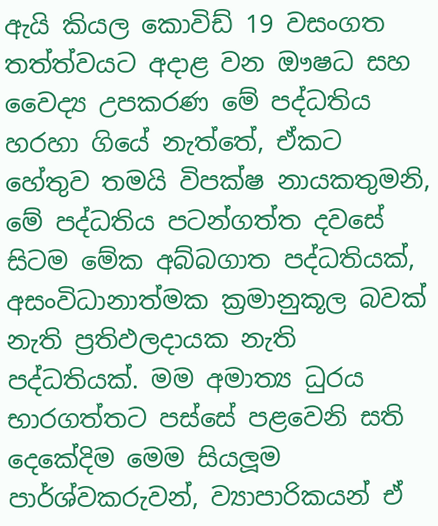ඇයි කියල කොවිඩ් 19 වසංගත තත්ත්වයට අදාළ වන ඖෂධ සහ වෛද්‍ය උපකරණ මේ පද්ධතිය හරහා ගියේ නැත්තේ, ඒකට හේතුව තමයි විපක්ෂ නායකතුමනි, මේ පද්ධතිය පටන්ගත්ත දවසේ සිටම මේක අබ්බගාත පද්ධතියක්, අසංවිධානාත්මක ක්‍රමානුකූල බවක් නැති ප්‍රතිඵලදායක නැති පද්ධතියක්. මම අමාත්‍ය ධුරය භාරගත්තට පස්සේ පළවෙනි සති දෙකේදිම මෙම සියලූම පාර්ශ්වකරුවන්, ව්‍යාපාරිකයන් ඒ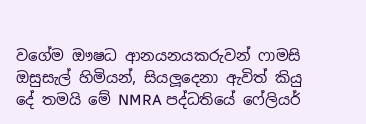වගේම ඖෂධ ආනයනයකරුවන් ෆාමසි ඔසුසැල් හිමියන්, සියලූදෙනා ඇවිත් කියු දේ තමයි මේ NMRA පද්ධතියේ ෆේලියර්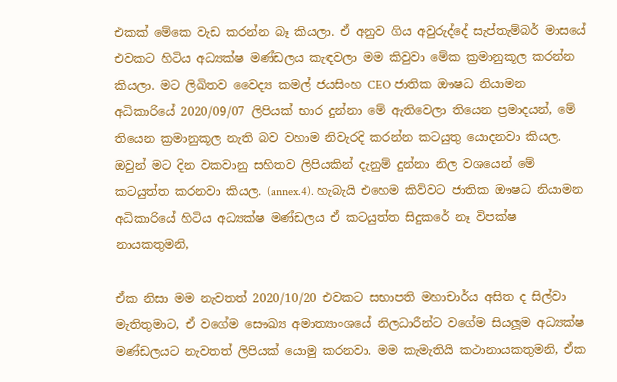එකක් මේකෙ වැඩ කරන්න බෑ කියලා. ඒ අනුව ගිය අවුරුද්දේ සැප්තැම්බර් මාසයේ එවකට හිටිය අධ්‍යක්ෂ මණ්ඩලය කැඳවලා මම කිවුවා මේක ක්‍රමානුකූල කරන්න කියලා. මට ලිඛිතව වෛද්‍ය කමල් ජයසිංහ CEO ජාතික ඖෂධ නියාමන අධිකාරියේ 2020/09/07 ලිපියක් භාර දුන්නා මේ ඇතිවෙලා තියෙන ප්‍රමාදයන්, මේ තියෙන ක්‍රමානුකූල නැති බව වහාම නිවැරදි කරන්න කටයුතු යොදනවා කියල. ඔවුන් මට දින වකවානු සහිතව ලිපියකින් දැනුම් දුන්නා නිල වශයෙන් මේ කටයුත්ත කරනවා කියල. (annex.4). හැබැයි එහෙම කිව්වට ජාතික ඖෂධ නියාමන අධිකාරියේ හිටිය අධ්‍යක්ෂ මණ්ඩලය ඒ කටයුත්ත සිදුකරේ නෑ විපක්ෂ නායකතුමනි,

ඒක නිසා මම නැවතත් 2020/10/20 එවකට සභාපති මහාචාර්ය අසිත ද සිල්වා මැතිතුමාට, ඒ වගේම සෞඛ්‍ය අමාත්‍යාංශයේ නිලධාරීන්ට වගේම සියලූම අධ්‍යක්ෂ මණ්ඩලයට නැවතත් ලිපියක් යොමු කරනවා. මම කැමැතියි කථානායකතුමනි, ඒක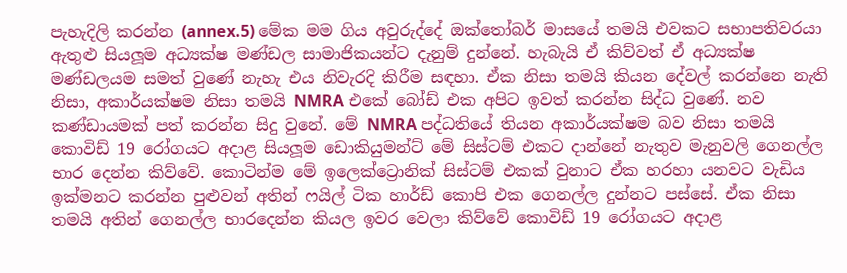පැහැදිලි කරන්න (annex.5) මේක මම ගිය අවුරුද්දේ ඔක්තෝබර් මාසයේ තමයි එවකට සභාපතිවරයා ඇතුළු සියලූම අධ්‍යක්ෂ මණ්ඩල සාමාජිකයන්ට දැනුම් දුන්නේ. හැබැයි ඒ කිව්වත් ඒ අධ්‍යක්ෂ මණ්ඩලයම සමත් වුණේ නැහැ එය නිවැරදි කිරීම සඳහා. ඒක නිසා තමයි කියන දේවල් කරන්නෙ නැති නිසා, අකාර්යක්ෂම නිසා තමයි NMRA එකේ බෝඩ් එක අපිට ඉවත් කරන්න සිද්ධ වුණේ. නව කණ්ඩායමක් පත් කරන්න සිදු වුනේ. මේ NMRA පද්ධතියේ තියන අකාර්යක්ෂම බව නිසා තමයි කොවිඩ් 19 රෝගයට අදාළ සියලූම ඩොකියුමන්ට් මේ සිස්ටම් එකට දාන්නේ නැතුව මැනුවලි ගෙනල්ල භාර දෙන්න කිව්වේ. කොටින්ම මේ ඉලෙක්ට්‍රොනික් සිස්ටම් එකක් වුනාට ඒක හරහා යනවට වැඩිය ඉක්මනට කරන්න පුළුවන් අතින් ෆයිල් ටික හාර්ඩ් කොපි එක ගෙනල්ල දුන්නට පස්සේ. ඒක නිසා තමයි අතින් ගෙනල්ල භාරදෙන්න කියල ඉවර වෙලා කිව්වේ කොවිඩ් 19 රෝගයට අදාළ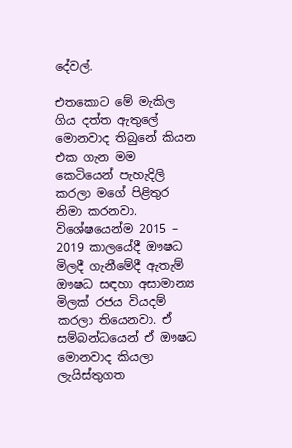දේවල්.

එතකොට මේ මැකිල ගිය දත්ත ඇතුලේ මොනවාද තිබුනේ කියන එක ගැන මම කෙටියෙන් පැහැදිලි කරලා මගේ පිළිතුර නිමා කරනවා. විශේෂයෙන්ම 2015 – 2019 කාලයේදී ඖෂධ මිලදී ගැනීමේදී ඇතැම් ඖෂධ සඳහා අසාමාන්‍ය මිලක් රජය වියදම් කරලා තියෙනවා. ඒ සම්බන්ධයෙන් ඒ ඖෂධ මොනවාද කියලා ලැයිස්තුගත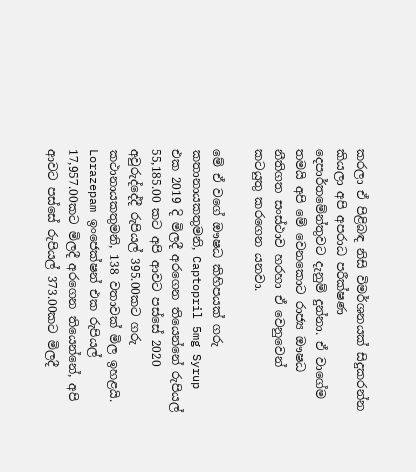කරලා ඒ පිළිබඳ නිසි විමර්ශනයක් සිදුකරන්න කියලා අපි අපරාධ පරීක්ෂණ දෙපාර්තමේන්තුවට දැනුම් දුන්නා. ඒ වාගේම තමයි අපි මේ වෙනකොට රාජ්‍ය ඖෂධ නීතිගත සංස්ථාව හරහා ඒ වෙනුවෙන් කටයුතු කරගෙන යනවා.

මේ ඒ වගේ ඖෂධ කිහිපයක් ගරු කතානායකතුමනි, Captopril 5mg Syrup එක 2019 දි මිලදී අරගෙන තියෙන්නේ රුපියල් 55,185.00 කට අපි ආවට පස්සේ 2020 අවුරුද්දේදී රුපියල් 395.00කට ගරු කථානායකතුමනි, 138 වතාවක් මිල ඉහළයි.
Lorazepam ඉංජෙක්ෂන් එක රුපියල් 17,957.00කට මිලදී අරගෙන තියෙන්නේ, අපි ආවට පස්සේ රුපියල් 373.00කට මිලදී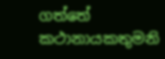ගත්තේ කථානායකතුමනි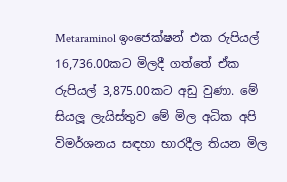Metaraminol ඉංජෙක්ෂන් එක රුපියල් 16,736.00කට මිලදී ගත්තේ ඒක රුපියල් 3,875.00කට අඩු වුණා. මේ සියලූ ලැයිස්තුව මේ මිල අධික අපි විමර්ශනය සඳහා භාරදීල තියන මිල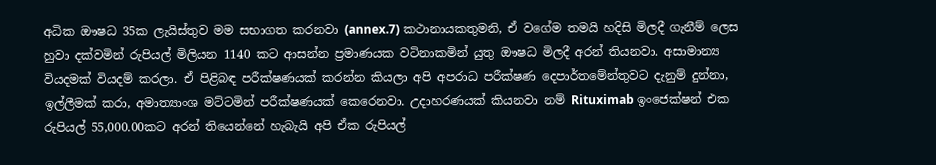අධික ඖෂධ 35ක ලැයිස්තුව මම සභාගත කරනවා (annex.7) කථානායකතුමනි, ඒ වගේම තමයි හදිසි මිලදී ගැනීම් ලෙස හුවා දක්වමින් රුපියල් මිලියන 1140 කට ආසන්න ප්‍රමාණයක වටිනාකමින් යුතු ඖෂධ මිලදී අරන් තියනවා. අසාමාන්‍ය වියදමක් වියදම් කරලා. ඒ පිළිබඳ පරීක්ෂණයක් කරන්න කියලා අපි අපරාධ පරීක්ෂණ දෙපාර්තමේන්තුවට දැනුම් දුන්නා, ඉල්ලීමක් කරා, අමාත්‍යාංශ මට්ටමින් පරීක්ෂණයක් කෙරෙනවා. උදාහරණයක් කියනවා නම් Rituximab ඉංජෙක්ෂන් එක රුපියල් 55,000.00කට අරන් තියෙන්නේ හැබැයි අපි ඒක රුපියල්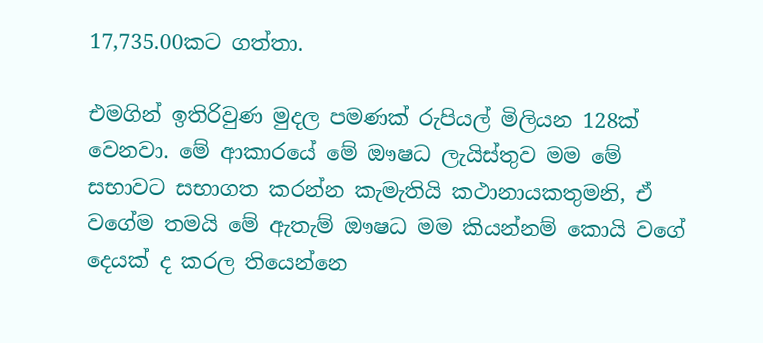17,735.00කට ගත්තා.

එමගින් ඉතිරිවුණ මුදල පමණක් රුපියල් මිලියන 128ක් වෙනවා. මේ ආකාරයේ මේ ඖෂධ ලැයිස්තුව මම මේ සභාවට සභාගත කරන්න කැමැතියි කථානායකතුමනි, ඒ වගේම තමයි මේ ඇතැම් ඖෂධ මම කියන්නම් කොයි වගේ දෙයක් ද කරල තියෙන්නෙ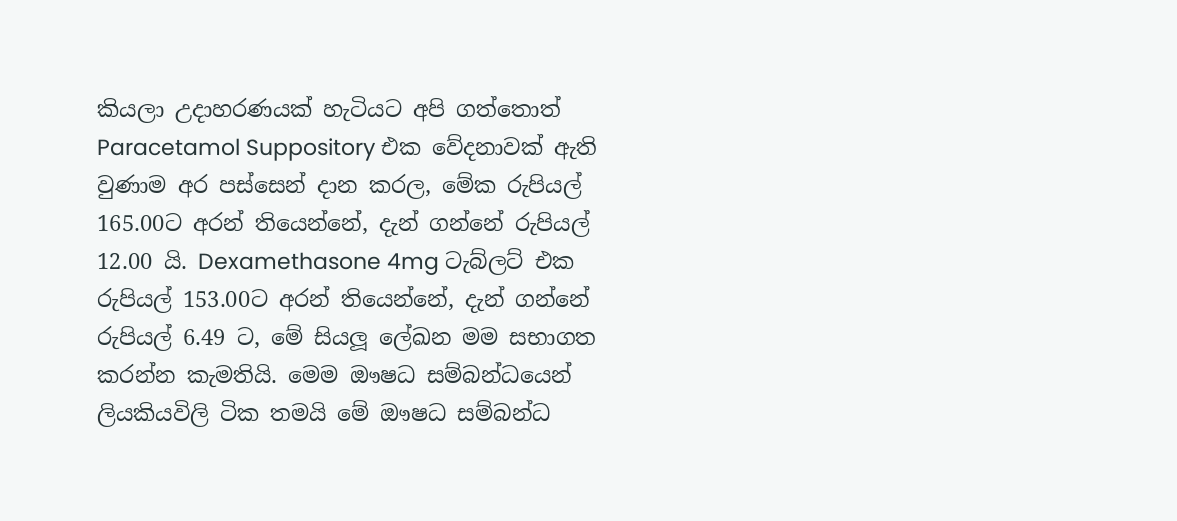කියලා උදාහරණයක් හැටියට අපි ගත්තොත් Paracetamol Suppository එක වේදනාවක් ඇති වුණාම අර පස්සෙන් දාන කරල, මේක රුපියල් 165.00ට අරන් තියෙන්නේ, දැන් ගන්නේ රුපියල් 12.00 යි. Dexamethasone 4mg ටැබ්ලට් එක රුපියල් 153.00ට අරන් තියෙන්නේ, දැන් ගන්නේ රුපියල් 6.49 ට, මේ සියලූ ලේඛන මම සභාගත කරන්න කැමතියි. මෙම ඖෂධ සම්බන්ධයෙන් ලියකියවිලි ටික තමයි මේ ඖෂධ සම්බන්ධ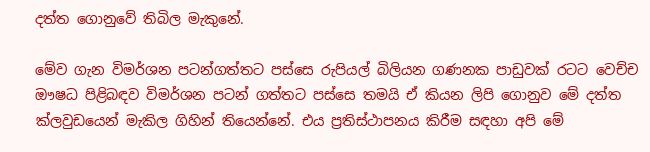දත්ත ගොනුවේ තිබිල මැකුනේ.

මේව ගැන විමර්ශන පටන්ගත්තට පස්සෙ රුපියල් බිලියන ගණනක පාඩුවක් රටට වෙච්ච ඖෂධ පිළිබඳව විමර්ශන පටන් ගත්තට පස්සෙ තමයි ඒ කියන ලිපි ගොනුව මේ දත්ත ක්ලවුඩයෙන් මැකිල ගිහින් තියෙන්නේ. එය ප්‍රතිස්ථාපනය කිරීම සඳහා අපි මේ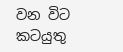වන විට කටයුතු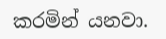කරමින් යනවා.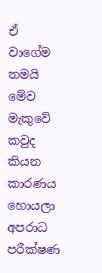ඒ වාගේම තමයි මේව මැකුවේ කවුද කියන කාරණය හොයලා අපරාධ පරීක්ෂණ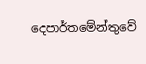දෙපාර්තමේන්තුවේ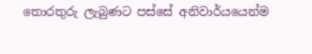තොරතුරු ලැබුණට පස්සේ අනිවාර්යයෙන්ම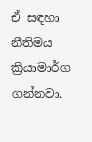ඒ සඳහා නීතිමය ක්‍රියාමාර්ග ගන්නවා.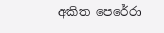අකිත පෙරේරා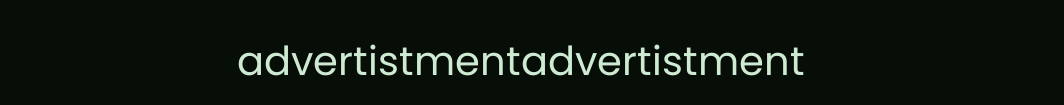advertistmentadvertistment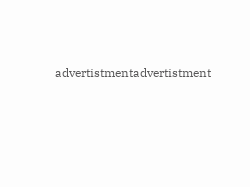advertistmentadvertistment